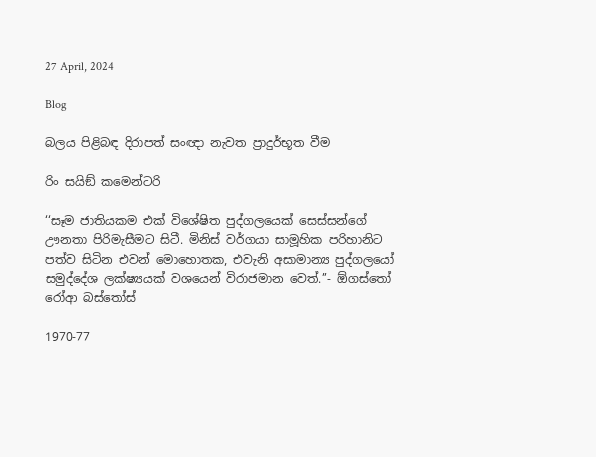27 April, 2024

Blog

බලය පිළිබඳ දිරාපත් සංඥා නැවත ප්‍රාදුර්භූත වීම

රිං සයිඞ් කමෙන්ටරි

‘‘සෑම ජාතියකම එක් විශේෂිත පුද්ගලයෙක් සෙස්සන්ගේ ඌනතා පිරිමැසීමට සිටී. මිනිස් වර්ගයා සාමූහික පරිහානිට පත්ව සිටින එවන් මොහොතක, එවැනි අසාමාන්‍ය පුද්ගලයෝ සමුද්දේශ ලක්ෂ්‍යයක් වශයෙන් විරාජමාන වෙත්.’’- ඕගස්තෝ රෝආ බස්තෝස්

1970-77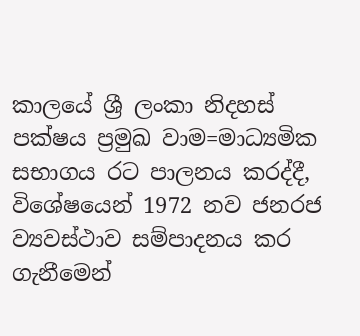කාලයේ ශ්‍රී ලංකා නිදහස් පක්ෂය ප්‍රමුඛ වාම=මාධ්‍යමික සභාගය රට පාලනය කරද්දී, විශේෂයෙන් 1972 නව ජනරජ ව්‍යවස්ථාව සම්පාදනය කර ගැනීමෙන්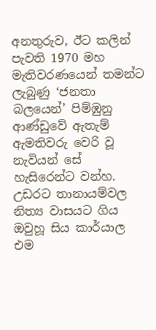අනතුරුව, ඊට කලින් පැවති 1970 මහ මැතිවරණයෙන් තමන්ට ලැබුණු ‘ජනතා බලයෙන්’ පිම්ඹුනු ආණ්ඩුවේ ඇතැම් ඇමතිවරු වෙරි වූ නැවියන් සේ හැසිරෙන්ට වන්හ. උඩරට තානායම්වල නිත්‍ය වාසයට ගිය ඔවුහූ සිය කාර්යාල එම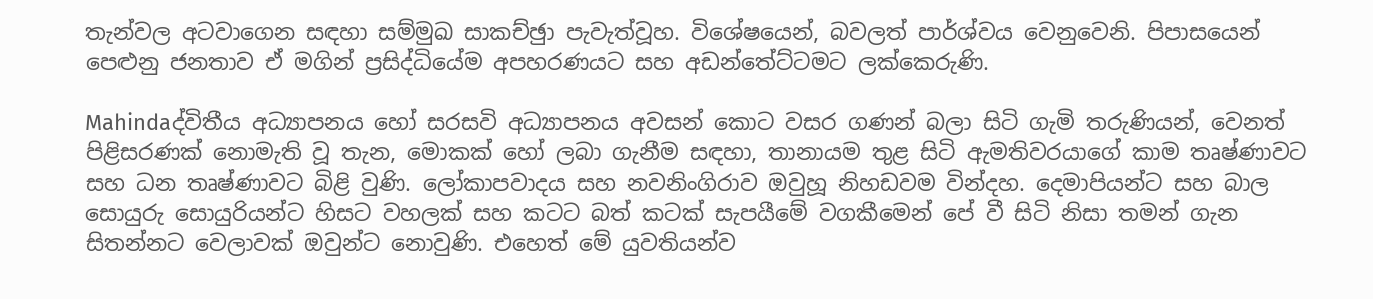තැන්වල අටවාගෙන සඳහා සම්මුඛ සාකච්ඡුා පැවැත්වූහ. විශේෂයෙන්, බවලත් පාර්ශ්වය වෙනුවෙනි. පිපාසයෙන් පෙළුනු ජනතාව ඒ මගින් ප්‍රසිද්ධියේම අපහරණයට සහ අඩන්තේට්ටමට ලක්කෙරුණි.

Mahindaද්විතීය අධ්‍යාපනය හෝ සරසවි අධ්‍යාපනය අවසන් කොට වසර ගණන් බලා සිටි ගැමි තරුණියන්, වෙනත් පිළිසරණක් නොමැති වූ තැන, මොකක් හෝ ලබා ගැනීම සඳහා, තානායම තුළ සිටි ඇමතිවරයාගේ කාම තෘෂ්ණාවට සහ ධන තෘෂ්ණාවට බිළි වුණි. ලෝකාපවාදය සහ නවනිංගිරාව ඔවුහූ නිහඩවම වින්දහ. දෙමාපියන්ට සහ බාල සොයුරු සොයුරියන්ට හිසට වහලක් සහ කටට බත් කටක් සැපයීමේ වගකීමෙන් පේ වී සිටි නිසා තමන් ගැන සිතන්නට වෙලාවක් ඔවුන්ට නොවුණි. එහෙත් මේ යුවතියන්ව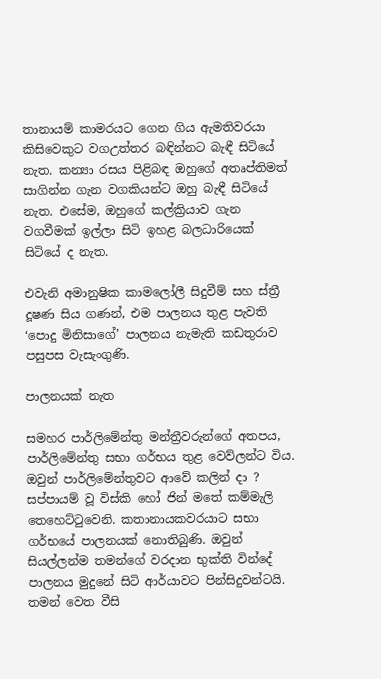තානායම් කාමරයට ගෙන ගිය ඇමතිවරයා කිසිවෙකුට වගඋත්තර බඳින්නට බැඳී සිටියේ නැත. කන්‍යා රසය පිළිබඳ ඔහුගේ අතෘප්තිමත් සාගින්න ගැන වගකියන්ට ඔහු බැඳී සිටියේ නැත. එසේම, ඔහුගේ කල්ක්‍රියාව ගැන වගවීමක් ඉල්ලා සිටි ඉහළ බලධාරියෙක් සිටියේ ද නැත.

එවැනි අමානුෂික කාමලෝලී සිදුවීම් සහ ස්ත්‍රී දූෂණ සිය ගණන්, එම පාලනය තුළ පැවති ‘පොදු මිනිසාගේ’ පාලනය නැමැති කඩතුරාව පසුපස වැසැංගුණි.

පාලනයක් නැත

සමහර පාර්ලිමේන්තු මන්ත්‍රීවරුන්ගේ අතපය, පාර්ලිමේන්තු සභා ගර්භය තුළ වෙව්ලන්ට විය. ඔවුන් පාර්ලිමේන්තුවට ආවේ කලින් දා ? සප්පායම් වූ විස්කි හෝ ජින් මතේ කම්මැලි තෙහෙට්ටුවෙනි. කතානායකවරයාට සභා ගර්භයේ පාලනයක් නොතිබුණි. ඔවුන් සියල්ලන්ම තමන්ගේ වරදාන භුක්ති වින්දේ පාලනය මුදුනේ සිටි ආර්යාවට පින්සිදුවන්ටයි. තමන් වෙත වීසි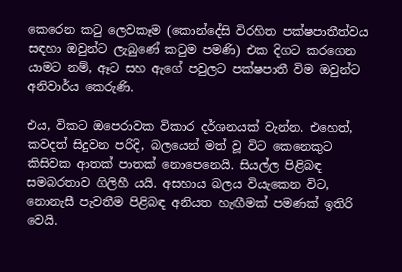කෙරෙන කටු ලෙවකෑම (කොන්දේසි විරහිත පක්ෂපාතීත්වය සඳහා ඔවුන්ට ලැබුණේ කටුම පමණි) එක දිගට කරගෙන යාමට නම්, ඈට සහ ඇගේ පවුලට පක්ෂපාතී විම ඔවුන්ට අනිවාර්ය කෙරුණි.

එය, විකට ඔපෙරාවක විකාර දර්ශනයක් වැන්න. එහෙත්, කවදත් සිදුවන පරිදි, බලයෙන් මත් වූ විට කෙනෙකුට කිසිවක ආතක් පාතක් නොපෙනෙයි. සියල්ල පිළිබඳ සමබරතාව ගිලිහී යයි. අසහාය බලය වියැකෙන විට, නොනැසී පැවතීම පිළිබඳ අනියත හැඟීමක් පමණක් ඉතිරි වෙයි.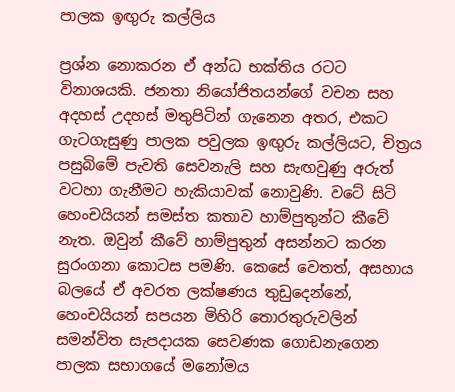පාලක ඉඟුරු කල්ලිය

ප්‍රශ්න නොකරන ඒ අන්ධ භක්තිය රටට විනාශයකි. ජනතා නියෝජිතයන්ගේ වචන සහ අදහස් උදහස් මතුපිටින් ගැනෙන අතර, එකට ගැටගැසුණු පාලක පවුලක ඉඟුරු කල්ලියට, චිත්‍රය පසුබිමේ පැවති සෙවනැලි සහ සැඟවුණු අරුත් වටහා ගැනීමට හැකියාවක් නොවුණි. වටේ සිටි හෙංචයියන් සමස්ත කතාව හාම්පුතුන්ට කීවේ නැත. ඔවුන් කීවේ හාම්පුතුන් අසන්නට කරන සුරංගනා කොටස පමණි. කෙසේ වෙතත්, අසහාය බලයේ ඒ අවරත ලක්ෂණය තුඩුදෙන්නේ, හෙංචයියන් සපයන මිහිරි තොරතුරුවලින් සමන්විත සැපදායක සෙවණක ගොඩනැගෙන පාලක සභාගයේ මනෝමය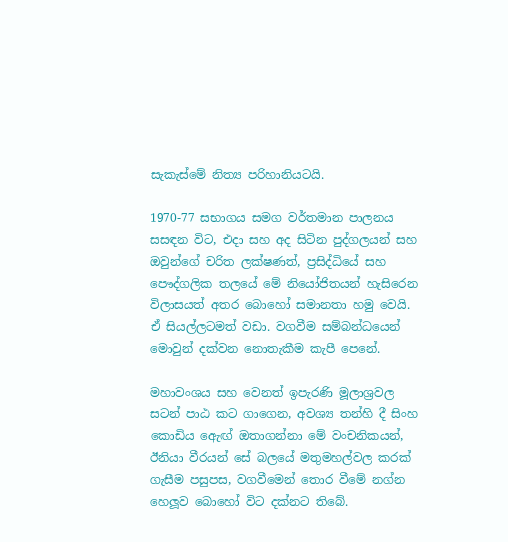සැකැස්මේ නිත්‍ය පරිහානියටයි.

1970-77 සභාගය සමග වර්තමාන පාලනය සසඳන විට, එදා සහ අද සිටින පුද්ගලයන් සහ ඔවුන්ගේ චරිත ලක්ෂණත්, ප්‍රසිද්ධියේ සහ පෞද්ගලික තලයේ මේ නියෝජිතයන් හැසිරෙන විලාසයත් අතර බොහෝ සමානතා හමු වෙයි. ඒ සියල්ලටමත් වඩා. වගවීම සම්බන්ධයෙන් මොවුන් දක්වන නොතැකීම කැපී පෙනේ.

මහාවංශය සහ වෙනත් ඉපැරණි මූලාශ්‍රවල සටන් පාඨ කට ගාගෙන, අවශ්‍ය තන්හි දී සිංහ කොඩිය ඇෙඟ් ඔතාගන්නා මේ වංචනිකයන්, ඊනියා වීරයන් සේ බලයේ මතුමහල්වල කරක් ගැසීම පසුපස, වගවීමෙන් තොර වීමේ නග්න හෙලූව බොහෝ විට දක්නට තිබේ.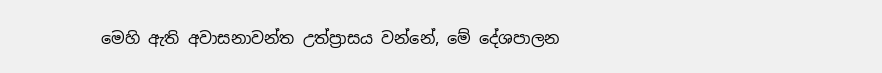මෙහි ඇති අවාසනාවන්ත උත්ප්‍රාසය වන්නේ, මේ දේශපාලන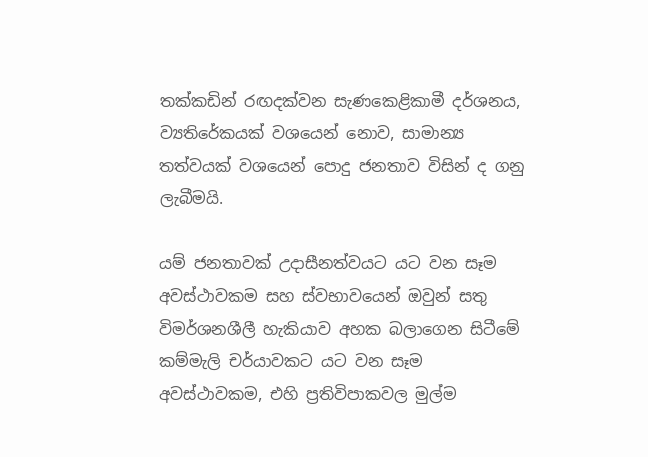තක්කඩින් රඟදක්වන සැණකෙළිකාමී දර්ශනය, ව්‍යතිරේකයක් වශයෙන් නොව, සාමාන්‍ය තත්වයක් වශයෙන් පොදු ජනතාව විසින් ද ගනු ලැබීමයි.

යම් ජනතාවක් උදාසීනත්වයට යට වන සෑම අවස්ථාවකම සහ ස්වභාවයෙන් ඔවුන් සතු විමර්ශනශීලී හැකියාව අහක බලාගෙන සිටීමේ කම්මැලි චර්යාවකට යට වන සෑම අවස්ථාවකම, එහි ප්‍රතිවිපාකවල මුල්ම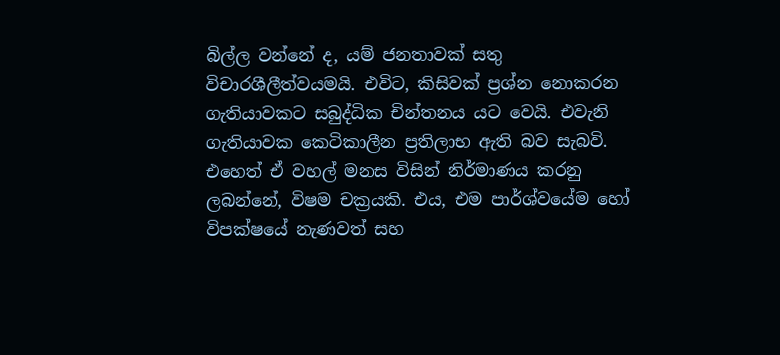බිල්ල වන්නේ ද, යම් ජනතාවක් සතු විචාරශීලීත්වයමයි. එවිට, කිසිවක් ප්‍රශ්න නොකරන ගැතියාවකට සබුද්ධික චින්තනය යට වෙයි. එවැනි ගැතියාවක කෙටිකාලීන ප්‍රතිලාභ ඇති බව සැබවි. එහෙත් ඒ වහල් මනස විසින් නිර්මාණය කරනු ලබන්නේ, විෂම චක්‍රයකි. එය, එම පාර්ශ්වයේම හෝ විපක්ෂයේ නැණවත් සහ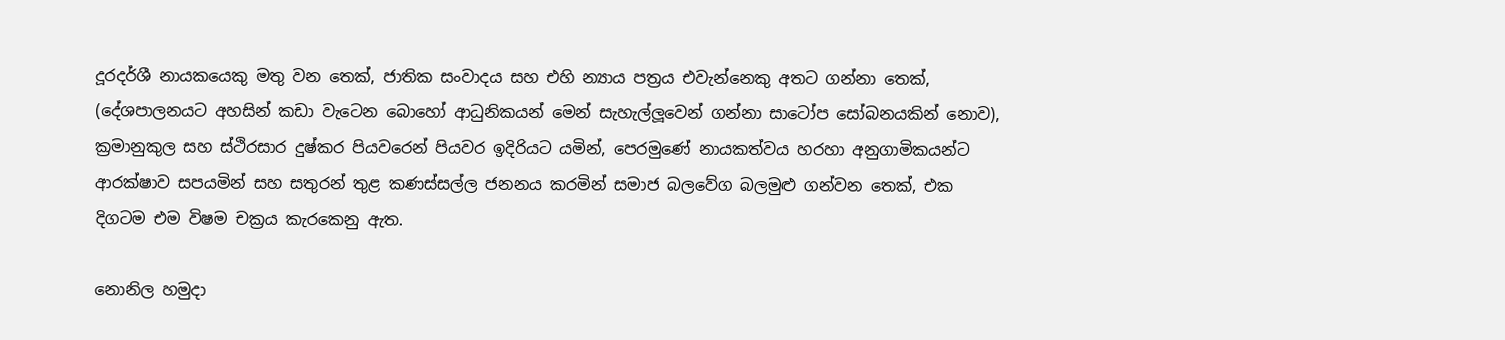දූරදර්ශී නායකයෙකු මතු වන තෙක්, ජාතික සංවාදය සහ එහි න්‍යාය පත්‍රය එවැන්නෙකු අතට ගන්නා තෙක්, (දේශපාලනයට අහසින් කඩා වැටෙන බොහෝ ආධුනිකයන් මෙන් සැහැල්ලූවෙන් ගන්නා සාටෝප සෝබනයකින් නොව), ක්‍රමානුකුල සහ ස්ථිරසාර දුෂ්කර පියවරෙන් පියවර ඉදිරියට යමින්, පෙරමුණේ නායකත්වය හරහා අනුගාමිකයන්ට ආරක්ෂාව සපයමින් සහ සතුරන් තුළ කණස්සල්ල ජනනය කරමින් සමාජ බලවේග බලමුළු ගන්වන තෙක්, එක දිගටම එම විෂම චක්‍රය කැරකෙනු ඇත.

නොනිල හමුදා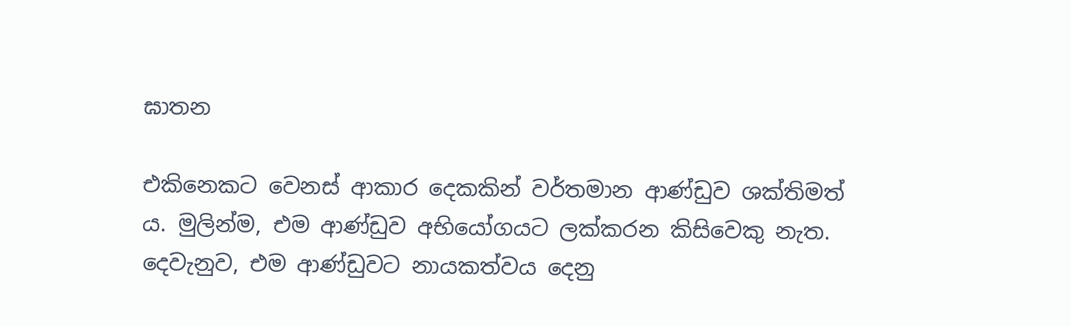ඝාතන

එකිනෙකට වෙනස් ආකාර දෙකකින් වර්තමාන ආණ්ඩුව ශක්තිමත් ය. මුලින්ම, එම ආණ්ඩුව අභියෝගයට ලක්කරන කිසිවෙකු නැත. දෙවැනුව, එම ආණ්ඩුවට නායකත්වය දෙනු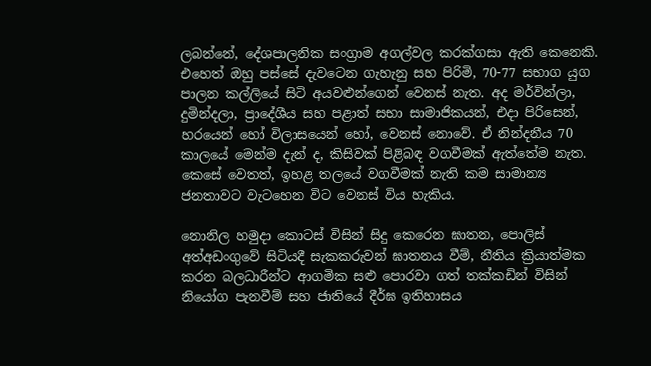ලබන්නේ, දේශපාලනික සංග්‍රාම අගල්වල කරක්ගසා ඇති කෙනෙකි. එහෙත් ඔහු පස්සේ දැවටෙන ගැහැනු සහ පිරිමි, 70-77 සභාග යුග පාලන කල්ලියේ සිටි අයවළුන්ගෙන් වෙනස් නැත. අද මර්වින්ලා, දුමින්දලා, ප්‍රාදේශීය සහ පළාත් සභා සාමාජිකයන්, එදා පිරිසෙන්, හරයෙන් හෝ විලාසයෙන් හෝ, වෙනස් නොවේ. ඒ නින්දනීය 70 කාලයේ මෙන්ම දැන් ද, කිසිවක් පිළිබඳ වගවීමක් ඇත්තේම නැත. කෙසේ වෙතත්, ඉහළ තලයේ වගවීමක් නැති කම සාමාන්‍ය ජනතාවට වැටහෙන විට වෙනස් විය හැකිය.

නොනිල හමුදා කොටස් විසින් සිදු කෙරෙන ඝාතන, පොලිස් අත්අඩංගුවේ සිටියදී සැකකරුවන් ඝාතනය වීම්, නීතිය ක්‍රියාත්මක කරන බලධාරීන්ට ආගමික සළු පොරවා ගත් තක්කඩින් විසින් නියෝග පැනවීම් සහ ජාතියේ දීර්ඝ ඉතිහාසය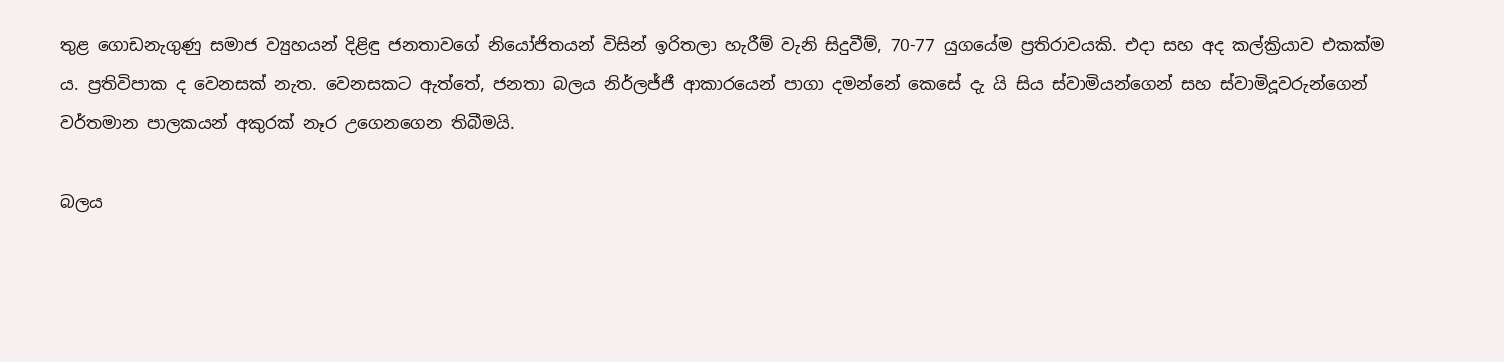තුළ ගොඩනැගුණු සමාජ ව්‍යුහයන් දිළිඳු ජනතාවගේ නියෝජිතයන් විසින් ඉරිතලා හැරීම් වැනි සිදුවීම්, 70-77 යුගයේම ප්‍රතිරාවයකි. එදා සහ අද කල්ක්‍රියාව එකක්ම ය. ප්‍රතිවිපාක ද වෙනසක් නැත. වෙනසකට ඇත්තේ, ජනතා බලය නිර්ලජ්ජී ආකාරයෙන් පාගා දමන්නේ කෙසේ දැ යි සිය ස්වාමියන්ගෙන් සහ ස්වාමිදූවරුන්ගෙන් වර්තමාන පාලකයන් අකුරක් නෑර උගෙනගෙන තිබීමයි.

බලය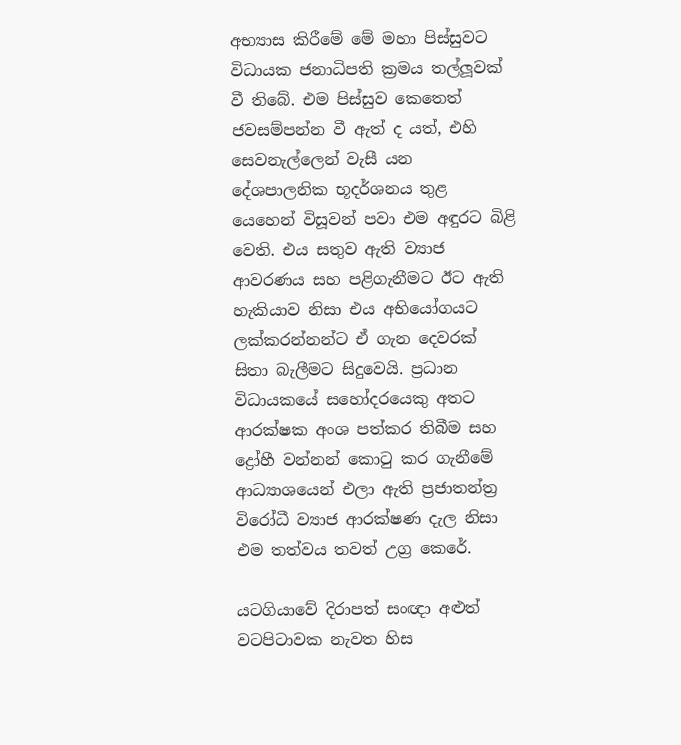අභ්‍යාස කිරීමේ මේ මහා පිස්සුවට විධායක ජනාධිපති ක්‍රමය තල්ලූවක් වී තිබේ. එම පිස්සුව කෙතෙත් ජවසම්පන්න වී ඇත් ද යත්, එහි සෙවනැල්ලෙන් වැසී යන දේශපාලනික භූදර්ශනය තුළ යෙහෙන් විසූවන් පවා එම අඳුරට බිළි වෙති. එය සතුව ඇති ව්‍යාජ ආවරණය සහ පළිගැනීමට ඊට ඇති හැකියාව නිසා එය අභියෝගයට ලක්කරන්නන්ට ඒ ගැන දෙවරක් සිතා බැලීමට සිදුවෙයි. ප්‍රධාන විධායකයේ සහෝදරයෙකු අතට ආරක්ෂක අංශ පත්කර තිබීම සහ ද්‍රෝහී වන්නන් කොටු කර ගැනීමේ ආධ්‍යාශයෙන් එලා ඇති ප්‍රජාතන්ත්‍ර විරෝධී ව්‍යාජ ආරක්ෂණ දැල නිසා එම තත්වය තවත් උග්‍ර කෙරේ.

යටගියාවේ දිරාපත් සංඥා අළුත් වටපිටාවක නැවත හිස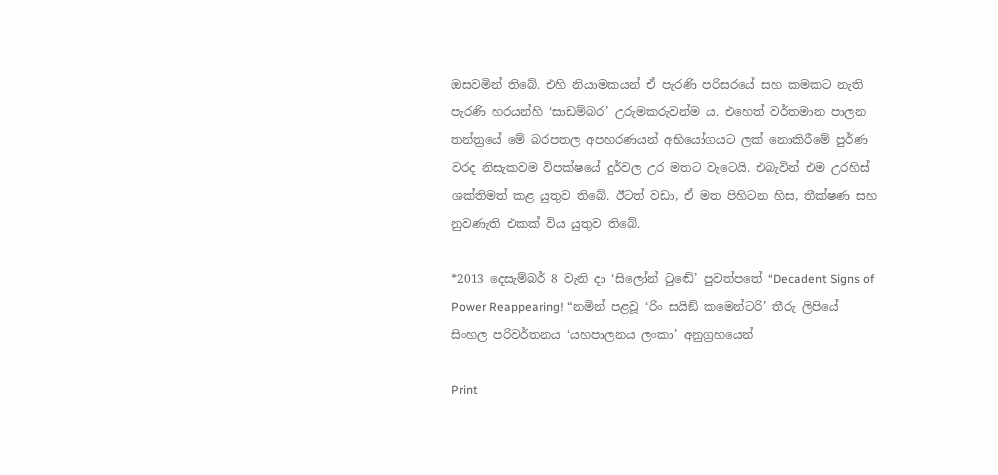ඔසවමින් තිබේ. එහි නියාමකයන් ඒ පැරණි පරිසරයේ සහ කමකට නැති පැරණි හරයන්හි ‘සාඩම්බර’ උරුමකරුවන්ම ය. එහෙත් වර්තමාන පාලන තන්ත්‍රයේ මේ බරපතල අපහරණයන් අභියෝගයට ලක් නොකිරීමේ පුර්ණ වරද නිසැකවම විපක්ෂයේ දුර්වල උර මතට වැටෙයි. එබැවින් එම උරහිස් ශක්තිමත් කළ යුතුව තිබේ. ඊටත් වඩා, ඒ මත පිහිටන හිස, තීක්ෂණ සහ නුවණැති එකක් විය යුතුව තිබේ.

*2013 දෙසැම්බර් 8 වැනි දා ‘සිලෝන් ටුඬේ’ පුවත්පතේ “Decadent Signs of Power Reappearing! “නමින් පළවූ ‘රිං සයිඞ් කමෙන්ටරි’ තීරු ලිපියේ සිංහල පරිවර්තනය ‘යහපාලනය ලංකා’ අනුග්‍රහයෙන්

Print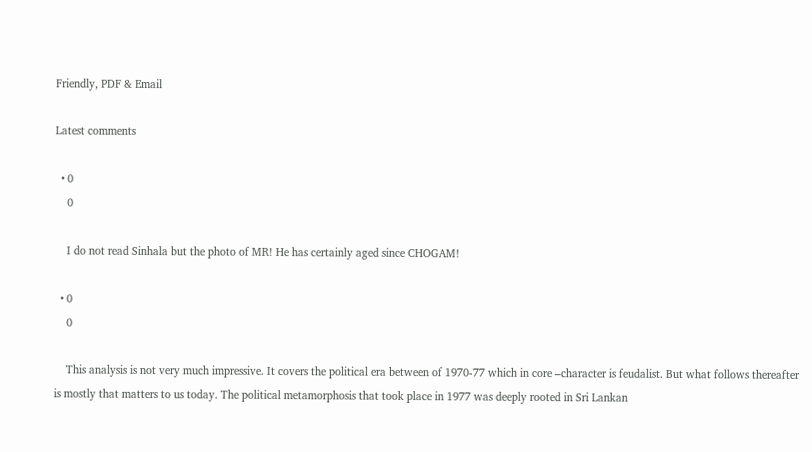Friendly, PDF & Email

Latest comments

  • 0
    0

    I do not read Sinhala but the photo of MR! He has certainly aged since CHOGAM!

  • 0
    0

    This analysis is not very much impressive. It covers the political era between of 1970-77 which in core –character is feudalist. But what follows thereafter is mostly that matters to us today. The political metamorphosis that took place in 1977 was deeply rooted in Sri Lankan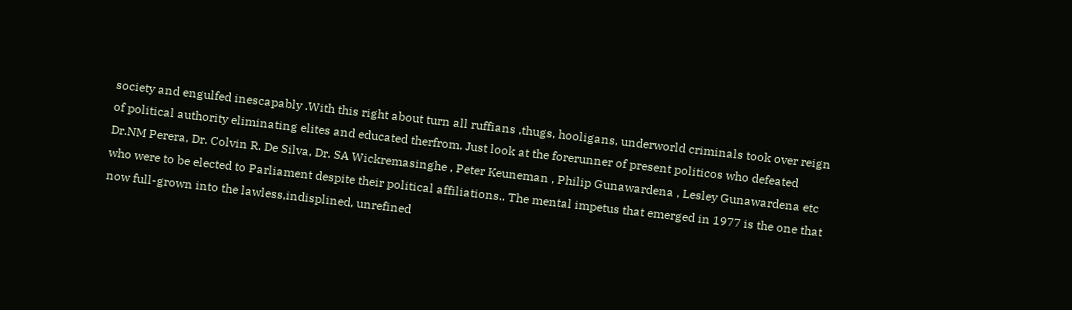society and engulfed inescapably .With this right about turn all ruffians ,thugs, hooligans, underworld criminals took over reign of political authority eliminating elites and educated therfrom. Just look at the forerunner of present politicos who defeated Dr.NM Perera, Dr. Colvin R. De Silva, Dr. SA Wickremasinghe , Peter Keuneman , Philip Gunawardena , Lesley Gunawardena etc who were to be elected to Parliament despite their political affiliations.. The mental impetus that emerged in 1977 is the one that now full-grown into the lawless,indisplined, unrefined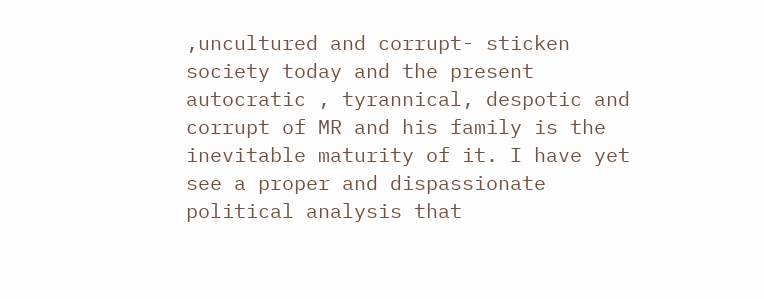,uncultured and corrupt- sticken society today and the present autocratic , tyrannical, despotic and corrupt of MR and his family is the inevitable maturity of it. I have yet see a proper and dispassionate political analysis that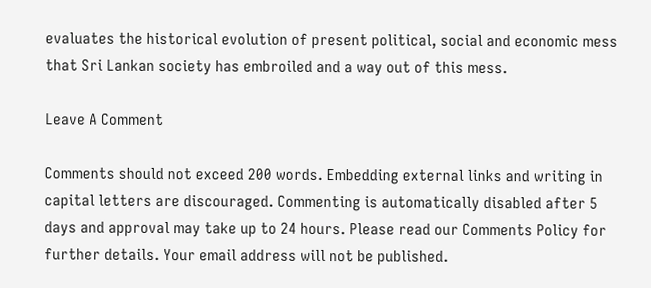evaluates the historical evolution of present political, social and economic mess that Sri Lankan society has embroiled and a way out of this mess.

Leave A Comment

Comments should not exceed 200 words. Embedding external links and writing in capital letters are discouraged. Commenting is automatically disabled after 5 days and approval may take up to 24 hours. Please read our Comments Policy for further details. Your email address will not be published.